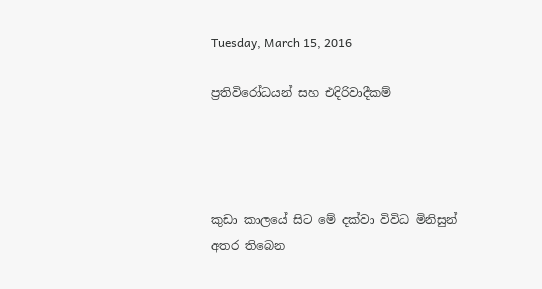Tuesday, March 15, 2016

ප්‍රතිවිරෝධයන් සහ එදිරිවාදීකම්




කුඩා කාලයේ සිට මේ දක්වා විවිධ මිනිසුන් අතර තිබෙන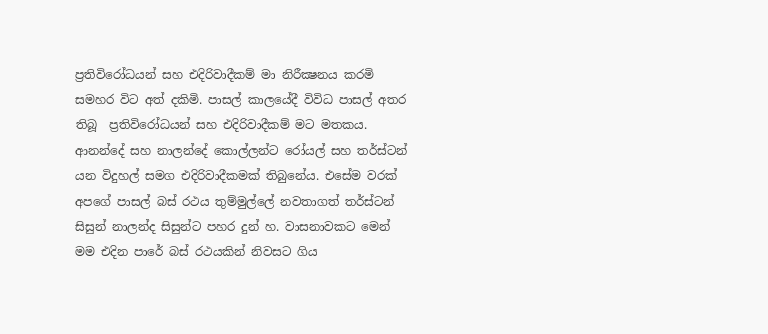ප්‍රතිවිරෝධයන් සහ එදිරිවාදීකම් මා නිරීක්‍ෂනය කරමි සමහර විට අත් දකිමි. පාසල් කාලයේදී විවිධ පාසල් අතර තිබූ  ප්‍රතිවිරෝධයන් සහ එදිරිවාදීකම් මට මතකය. ආනන්දේ සහ නාලන්දේ කොල්ලන්ට රෝයල් සහ තර්ස්ටන් යන විදුහල් සමග එදිරිවාදීකමක් තිබුනේය. එසේම වරක් අපගේ පාසල් බස් රථය තුම්මුල්ලේ නවතාගත් තර්ස්ටන් සිසුන් නාලන්ද සිසුන්ට පහර දුන් හ. වාසනාවකට මෙන් මම එදින පාරේ බස් රථයකින් නිවසට ගිය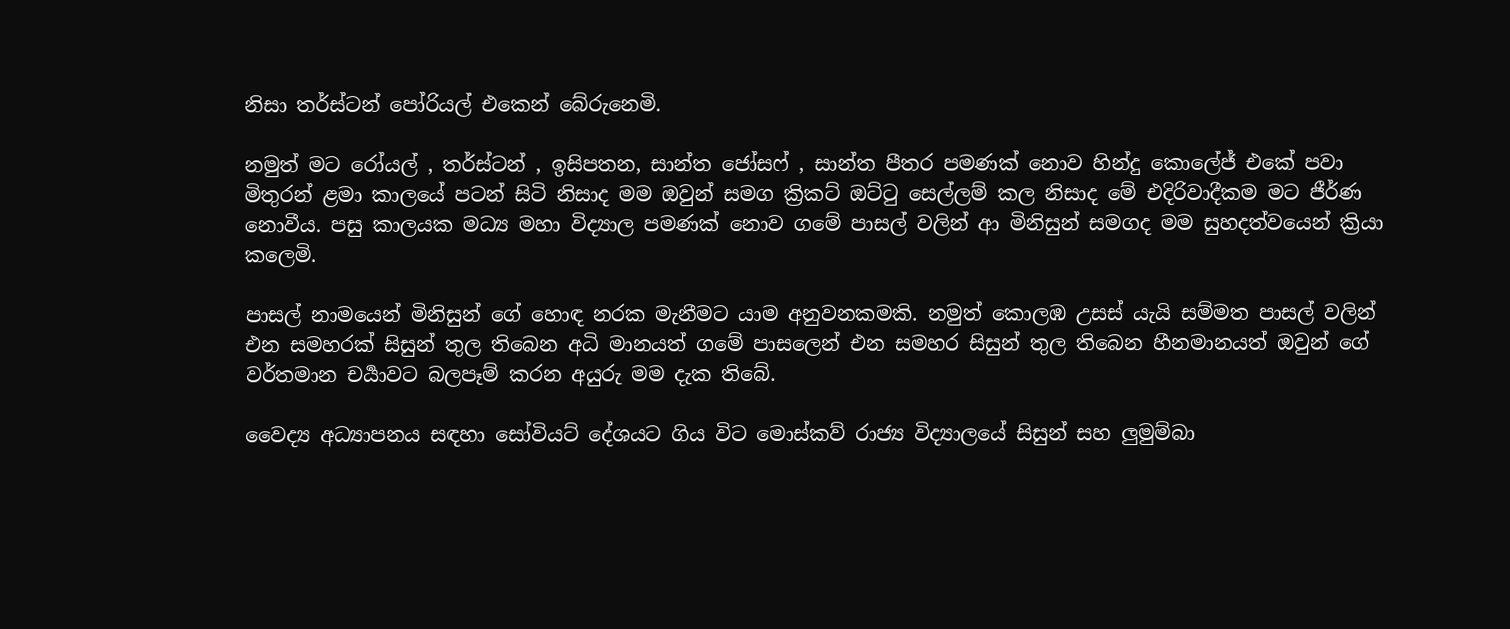නිසා තර්ස්ටන් පෝරියල් එකෙන් බේරුනෙමි.

නමුත් මට රෝයල් , තර්ස්ටන් , ඉසිපතන, සාන්ත ජෝසෆ් , සාන්ත පීතර පමණක් නොව හින්දු කොලේජ් එකේ පවා මිතුරන් ළමා කාලයේ පටන් සිටි නිසාද මම ඔවුන් සමග ක්‍රිකට් ඔට්ටු සෙල්ලම් කල නිසාද මේ එදිරිවාදීකම මට ජීර්ණ නොවීය. පසු කාලයක මධ්‍ය මහා විද්‍යාල පමණක් නොව ගමේ පාසල් වලින් ආ මිනිසුන් සමගද මම සුහදත්වයෙන් ක්‍රියා කලෙමි.

පාසල් නාමයෙන් මිනිසුන් ගේ හොඳ නරක මැනීමට යාම අනුවනකමකි. නමුත් කොලඹ උසස් යැයි සම්මත පාසල් වලින් එන සමහරක් සිසුන් තුල තිබෙන අධි මානයත් ගමේ පාසලෙන් එන සමහර සිසුන් තුල තිබෙන හීනමානයත් ඔවුන් ගේ වර්තමාන චර්‍යාවට බලපෑම් කරන අයුරු මම දැක තිබේ.

වෛද්‍ය අධ්‍යාපනය සඳහා සෝවියට් දේශයට ගිය විට මොස්කව් රාජ්‍ය විද්‍යාලයේ සිසුන් සහ ලුමුම්බා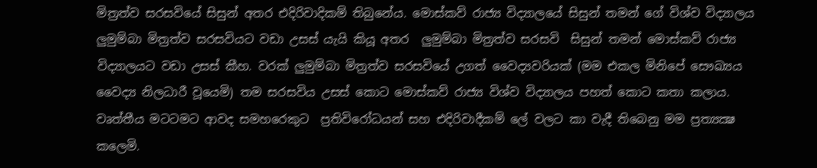මිත්‍රත්ව සරසවියේ සිසුන් අතර එදිරිවාදිකම් තිබුනේය. මොස්කව් රාජ්‍ය විද්‍යාලයේ සිසුන් තමන් ගේ විශ්ව විද්‍යාලය ලුමුම්බා මිත්‍රත්ව සරසවියට වඩා උසස් යැයි කියූ අතර  ලුමුම්බා මිත්‍රත්ව සරසවි  සිසුන් තමන් මොස්කව් රාජ්‍ය විද්‍යාලයට වඩා උසස් කීහ. වරක් ලුමුම්බා මිත්‍රත්ව සරසවියේ උගත් වෛද්‍යවරියක් (මම එකල මිනිපේ සෞඛ්‍යය වෛද්‍ය නිලධාරී වූයෙමි) තම සරසවිය උසස් කොට මොස්කව් රාජ්‍ය විශ්ව විද්‍යාලය පහත් කොට කතා කලාය. වෘත්තීය මටටමට ආවද සමහරෙකුට  ප්‍රතිවිරෝධයන් සහ එදිරිවාදීකම් ලේ වලට කා වැදී තිබෙනු මම ප්‍රත්‍යක්‍ෂ කලෙමි.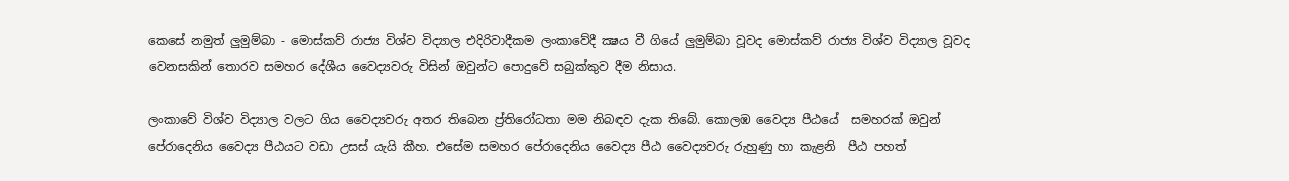කෙසේ නමුත් ලුමුම්බා - මොස්කව් රාජ්‍ය විශ්ව විද්‍යාල එදිරිවාදීකම ලංකාවේදී ක්‍ෂය වී ගියේ ලුමුම්බා වූවද මොස්කව් රාජ්‍ය විශ්ව විද්‍යාල වූවද වෙනසකින් තොරව සමහර දේශීය වෛද්‍යවරු විසින් ඔවුන්ට පොදුවේ සබුක්කුව දීම නිසාය.

ලංකාවේ විශ්ව විද්‍යාල වලට ගිය වෛද්‍යවරු අතර තිබෙන ප්‍ර්තිරෝධතා මම නිබඳව දැක තිබේ. කොලඹ වෛද්‍ය පීඨයේ  සමහරක් ඔවුන් පේරාදෙනිය වෛද්‍ය පීඨයට වඩා උසස් යැයි කීහ. එසේම සමහර පේරාදෙනිය වෛද්‍ය පීඨ වෛද්‍යවරු රුහුණු හා කැළනි  පීඨ පහත්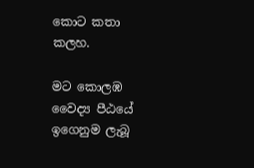කොට කතා කලහ.

මට කොලඹ වෛද්‍ය පීඨයේ ඉගෙනුම ලැබූ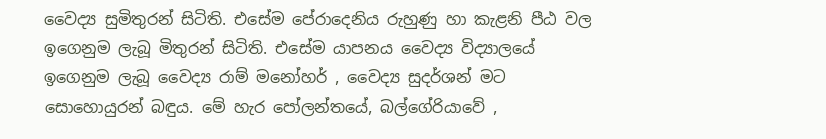වෛද්‍ය සුමිතුරන් සිටිති. එසේම පේරාදෙනිය රුහුණු හා කැළනි පීඨ වල ඉගෙනුම ලැබූ මිතුරන් සිටිති. එසේම යාපනය වෛද්‍ය විද්‍යාලයේ ඉගෙනුම ලැබූ වෛද්‍ය රාම් මනෝහර් , වෛද්‍ය සුදර්ශන් මට සොහොයුරන් බඳුය. මේ හැර පෝලන්තයේ, බල්ගේරියාවේ ,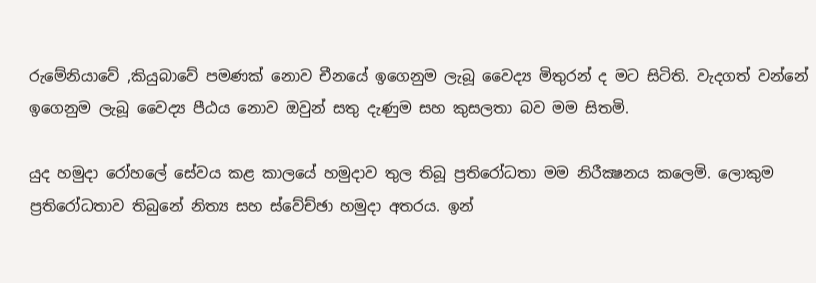රුමේනියාවේ ,කියුබාවේ පමණක් නොව චීනයේ ඉගෙනුම ලැබූ වෛද්‍ය මිතුරන් ද මට සිටිති. වැදගත් වන්නේ ඉගෙනුම ලැබූ වෛද්‍ය පීඨය නොව ඔවුන් සතු දැණුම සහ කුසලතා බව මම සිතමි.

යුද හමුදා රෝහලේ සේවය කළ කාලයේ හමුදාව තුල තිබූ ප්‍රතිරෝධතා මම නිරීක්‍ෂනය කලෙමි. ලොකුම ප්‍රතිරෝධතාව තිබුනේ නිත්‍ය සහ ස්වේච්ඡා හමුදා අතරය. ඉන්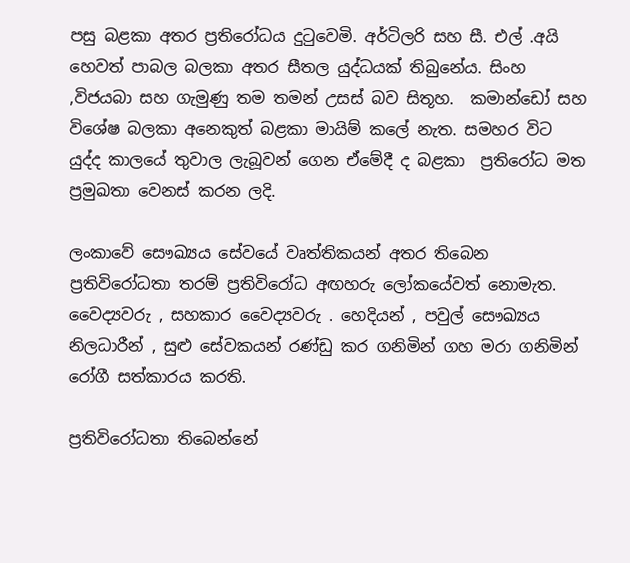පසු බළකා අතර ප්‍රතිරෝධය දුටුවෙමි. අර්ටිලරි සහ සී. එල් .අයි හෙවත් පාබල බලකා අතර සීතල යුද්ධයක් තිබුනේය. සිංහ ,විජයබා සහ ගැමුණු තම තමන් උසස් බව සිතූහ.  කමාන්ඩෝ සහ විශේෂ බලකා අනෙකුත් බළකා මායිම් කලේ නැත. සමහර විට යුද්ද කාලයේ තුවාල ලැබූවන් ගෙන ඒමේදී ද බළකා  ප්‍රතිරෝධ මත ප්‍රමුඛතා වෙනස් කරන ලදි.

ලංකාවේ සෞඛ්‍යය සේවයේ වෘත්තිකයන් අතර තිබෙන ප්‍රතිවිරෝධතා තරම් ප්‍රතිවිරෝධ අඟහරු ලෝකයේවත් නොමැත. වෛද්‍යවරු , සහකාර වෛද්‍යවරු . හෙදියන් , පවුල් සෞඛ්‍යය නිලධාරීන් , සුළු සේවකයන් රණ්ඩු කර ගනිමින් ගහ මරා ගනිමින්  රෝගී සත්කාරය කරති.

ප්‍රතිවිරෝධතා තිබෙන්නේ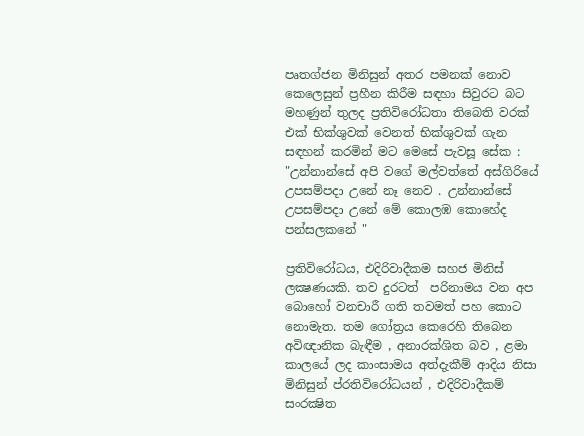පෘතග්ජන මිනිසුන් අතර පමනක් නොව කෙලෙසුන් ප්‍රහීන කිරීම සඳහා සිවුරට බට මහණුන් තුලද ප්‍රතිවිරෝධතා තිබෙති වරක් එක් භික්ශුවක් වෙනත් භික්ශුවක් ගැන සඳහන් කරමින් මට මෙසේ පැවසූ සේක : "උන්නාන්සේ අපි වගේ මල්වත්තේ අස්ගිරියේ උපසම්පදා උනේ නෑ නෙව . උන්නාන්සේ උපසම්පදා උනේ මේ කොලඹ කොහේද පන්සලකනේ "

ප්‍රතිවිරෝධය, එදිරිවාදීකම සහජ මිනිස්  ලක්‍ෂණයකි. තව දුරටත්  පරිනාමය වන අප බොහෝ වනචාරී ගති තවමත් පහ කොට නොමැත. තම ගෝත්‍රය කෙරෙහි තිබෙන අවිඥානික බැඳීම , අනාරක්ශිත බව , ළමා කාලයේ ලද කාංසාමය අත්දැකීම් ආදිය නිසා මිනිසුන් ප්රතිවිරෝධයන් , එදිරිවාදීකම් සංරක්‍ෂිත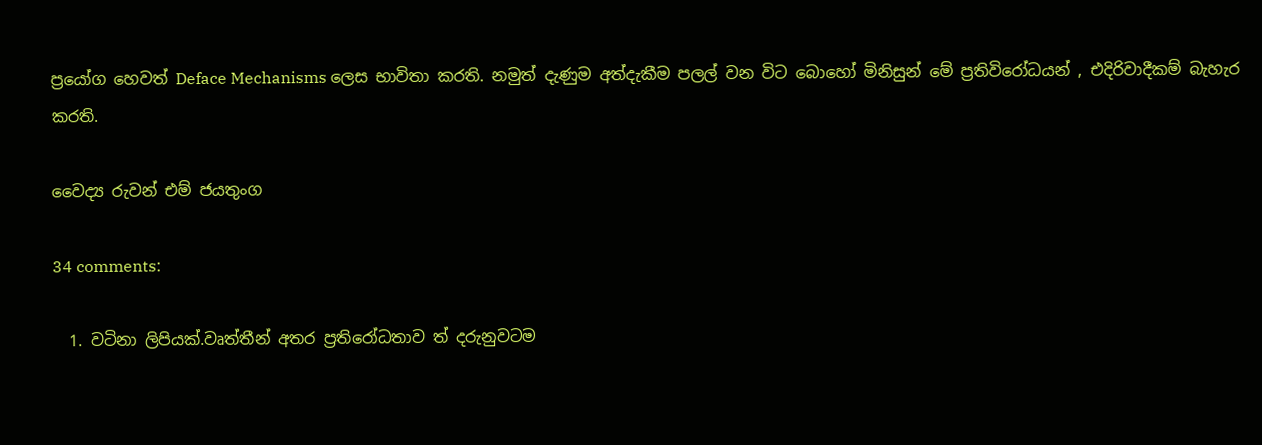ප්‍රයෝග හෙවත් Deface Mechanisms ලෙස භාවිතා කරති. නමුත් දැණුම අත්දැකීම පලල් වන විට බොහෝ මිනිසුන් මේ ප්‍රතිවිරෝධයන් , එදිරිවාදීකම් බැහැර කරති.

වෛද්‍ය රුවන් එම් ජයතුංග

34 comments:

  1. වටිනා ලිපියක්.වෘත්තීන් අතර ප්‍රතිරෝධතාව ත් දරුනුවටම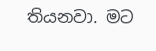තියනවා. මට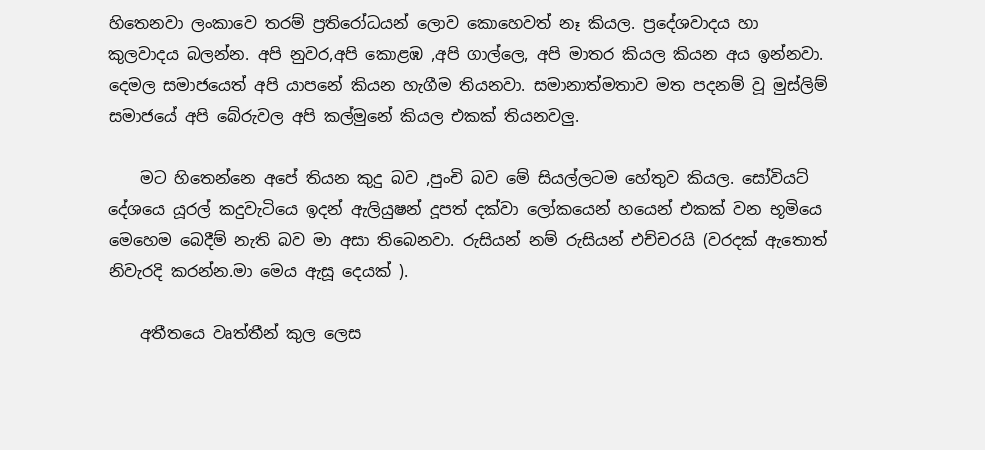හිතෙනවා ලංකාවෙ තරම් ප්‍රතිරෝධයන් ලොව කොහෙවත් නෑ කියල. ප්‍රදේශවාදය හා කුලවාදය බලන්න. අපි නුවර,අපි කොළඹ ,අපි ගාල්ලෙ, අපි මාතර කියල කියන අය ඉන්නවා. දෙමල සමාජයෙත් අපි යාපනේ කියන හැගීම තියනවා. සමානාත්මතාව මත පදනම් වූ මුස්ලිම් සමාජයේ අපි බේරුවල අපි කල්මුනේ කියල එකක් තියනවලු.

    මට හිතෙන්නෙ අපේ තියන කුදු බව ,පුංචි බව මේ සියල්ලටම හේතුව කියල. සෝවියට් දේශයෙ යූරල් කදුවැටියෙ ඉදන් ඇලියුෂන් දූපත් දක්වා ලෝකයෙන් හයෙන් එකක් වන භූමියෙ මෙහෙම බෙදීම් නැති බව මා අසා තිබෙනවා. රුසියන් නම් රුසියන් එච්චරයි (වරදක් ඇතොත් නිවැරදි කරන්න.මා මෙය ඇසූ දෙයක් ).

    අතීතයෙ වෘත්තීන් කුල ලෙස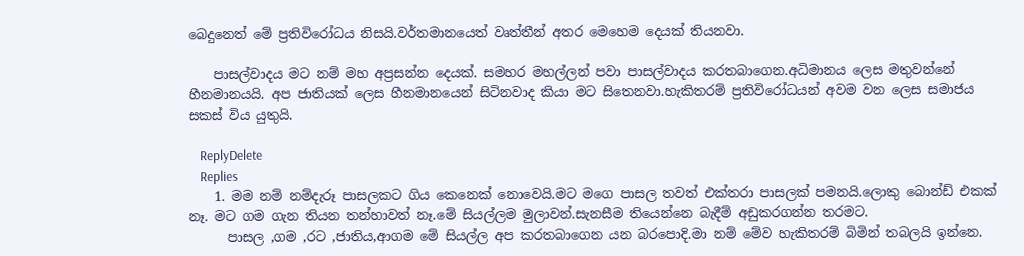බෙදුනෙත් මේ ප්‍රතිවිරෝධය නිසයි.වර්තමානයෙත් වෘත්තීන් අතර මෙහෙම දෙයක් තියනවා.

    පාසල්වාදය මට නම් මහ අප්‍රසන්න දෙයක්. සමහර මහල්ලන් පවා පාසල්වාදය කරතබාගෙන.අධිමානය ලෙස මතුවන්නේ හීනමානයයි. අප ජාතියක් ලෙස හීනමානයෙන් සිටිනවාද කියා මට සිතෙනවා.හැකිතරම් ප්‍රතිවිරෝධයන් අවම වන ලෙස සමාජය සකස් විය යුතුයි.

    ReplyDelete
    Replies
    1. මම නම් නම්දැරූ පාසලකට ගිය කෙනෙක් නොවෙයි.මට මගෙ පාසල තවත් එක්තරා පාසලක් පමනයි.ලොකු බොන්ඩ් එකක් නෑ. මට ගම ගැන තියන තන්හාවත් නෑ.මේ සියල්ලම මුලාවන්.සැනසීම තියෙන්නෙ බැදීම් අඩුකරගන්න තරමට.
      පාසල ,ගම ,රට ,ජාතිය,ආගම මේ සියල්ල අප කරතබාගෙන යන බරපොදි.මා නම් මේව හැකිතරම් බිමින් තබලයි ඉන්නෙ.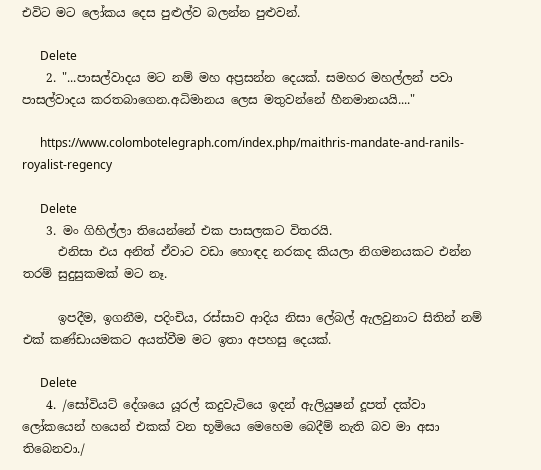එවිට මට ලෝකය දෙස පුළුල්ව බලන්න පුළුවන්.

      Delete
    2. "...පාසල්වාදය මට නම් මහ අප්‍රසන්න දෙයක්. සමහර මහල්ලන් පවා පාසල්වාදය කරතබාගෙන.අධිමානය ලෙස මතුවන්නේ හීනමානයයි...."

      https://www.colombotelegraph.com/index.php/maithris-mandate-and-ranils-royalist-regency

      Delete
    3. මං ගිහිල්ලා තියෙන්නේ එක පාසලකට විතරයි.
      එනිසා එය අනිත් ඒවාට වඩා හොඳද නරකද කියලා නිගමනයකට එන්න තරම් සුදුසුකමක් මට නෑ.

      ඉපදීම, ඉගනීම, පදිංචිය, රස්සාව ආදිය නිසා ලේබල් ඇලවුනාට සිතින් නම් එක් කණ්ඩායමකට අයත්වීම මට ඉතා අපහසු දෙයක්.

      Delete
    4. /සෝවියට් දේශයෙ යූරල් කදුවැටියෙ ඉදන් ඇලියුෂන් දූපත් දක්වා ලෝකයෙන් හයෙන් එකක් වන භූමියෙ මෙහෙම බෙදීම් නැති බව මා අසා තිබෙනවා./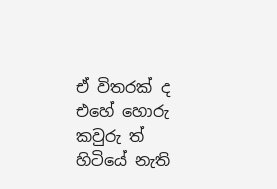ඒ විතරක් ද එහේ හොරු කවුරු ත් හිටියේ නැති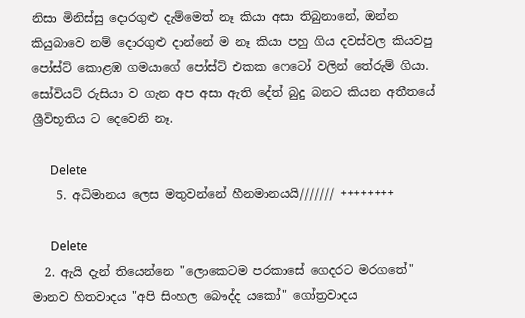නිසා මිනිස්සු දොරගුළු දැම්මෙත් නෑ කියා අසා තිබුනානේ, ඔන්න කියුබාවෙ නම් දොරගුළු දාන්නේ ම නෑ කියා පහු ගිය දවස්වල කියවපු පෝස්ට් කොළඹ ගමයාගේ පෝස්ට් එකක ෆෙටෝ වලින් තේරුම් ගියා. සෝවියට් රුසියා ව ගැන අප අසා ඇති දේත් බුදු බනට කියන අතීතයේ ශ්‍රීවිභූතිය ට දෙවෙනි නෑ.

      Delete
    5. අධිමානය ලෙස මතුවන්නේ හීනමානයයි/////// ++++++++

      Delete
  2. ඇයි දැන් තියෙන්නෙ "ලොකෙටම පරකාසේ ගෙදරට මරගතේ" මානව හිතවාදය "අපි සිංහල බෞද්ද යකෝ" ගෝත්‍රවාදය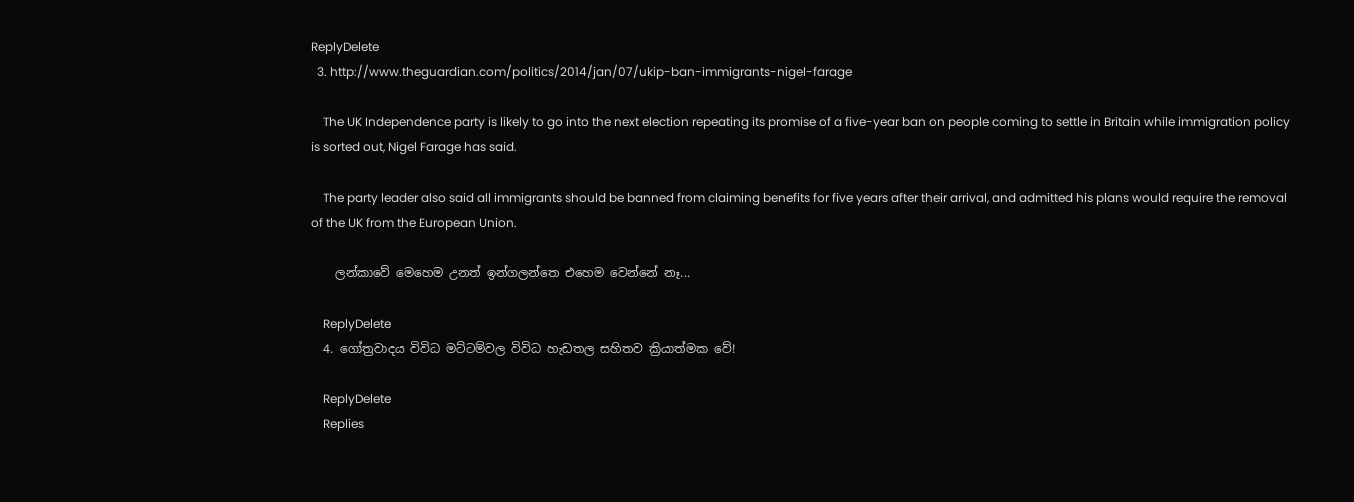ReplyDelete
  3. http://www.theguardian.com/politics/2014/jan/07/ukip-ban-immigrants-nigel-farage

    The UK Independence party is likely to go into the next election repeating its promise of a five-year ban on people coming to settle in Britain while immigration policy is sorted out, Nigel Farage has said.

    The party leader also said all immigrants should be banned from claiming benefits for five years after their arrival, and admitted his plans would require the removal of the UK from the European Union.

    ලන්කාවේ මෙහෙම උනත් ඉන්ගලන්තෙ එහෙම වෙන්නේ නෑ...

    ReplyDelete
  4. ගෝත්‍රවාදය විවිධ මට්ටම්වල විවිධ හැඩතල සහිතව ක්‍රියාත්මක වේ!

    ReplyDelete
    Replies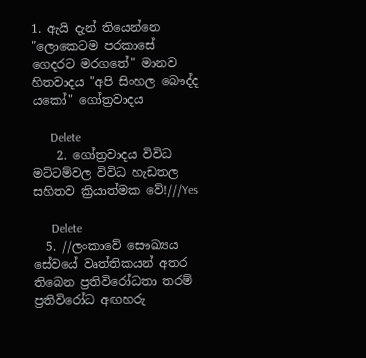1. ඇයි දැන් තියෙන්නෙ "ලොකෙටම පරකාසේ ගෙදරට මරගතේ" මානව හිතවාදය "අපි සිංහල බෞද්ද යකෝ" ගෝත්‍රවාදය

      Delete
    2. ගෝත්‍රවාදය විවිධ මට්ටම්වල විවිධ හැඩතල සහිතව ක්‍රියාත්මක වේ!///Yes

      Delete
  5. //ලංකාවේ සෞඛ්‍යය සේවයේ වෘත්තිකයන් අතර තිබෙන ප්‍රතිවිරෝධතා තරම් ප්‍රතිවිරෝධ අඟහරු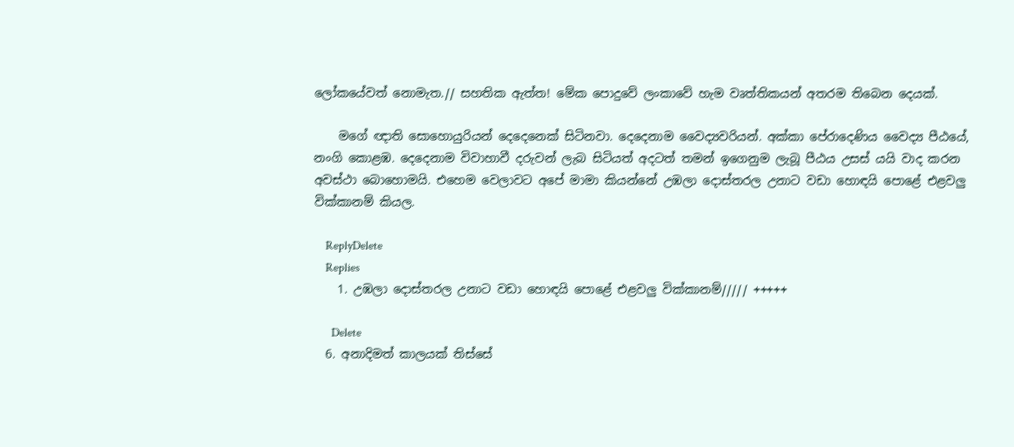ලෝකයේවත් නොමැත.// සහතික ඇත්ත! මේක පොදුවේ ලංකාවේ හැම වෘත්තිකයන් අතරම තිබෙන දෙයක්.

    මගේ ඥාති සොහොයුරියන් දෙදෙනෙක් සිටිනවා. දෙදෙනාම වෛද්‍යවරියන්. අක්කා පේරාදෙණිය වෛද්‍ය පීඨයේ, නංගි කොළඹ. දෙදෙනාම විවාහාවී දරුවන් ලැබ සිටියත් අදටත් තමන් ඉගෙනුම ලැබූ පීඨය උසස් යයි වාද කරන අවස්ථා බොහොමයි. එහෙම වෙලාවට අපේ මාමා කියන්නේ උඹලා දොස්තරල උනාට වඩා හොඳයි පොළේ එළවලු වික්කානම් කියල.

    ReplyDelete
    Replies
    1. උඹලා දොස්තරල උනාට වඩා හොඳයි පොළේ එළවලු වික්කානම්///// +++++

      Delete
  6. අනාදිමත් කාලයක් තිස්සේ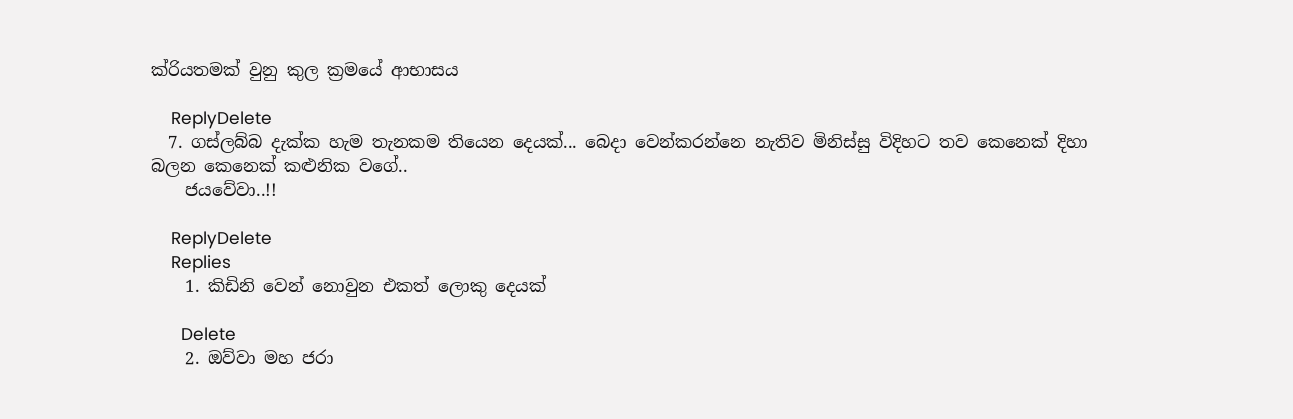ක්රියතමක් වුනු කුල ක්‍රමයේ ආභාසය

    ReplyDelete
  7. ගස්ලබ්බ දැක්ක හැම තැනකම තියෙන දෙයක්... බෙදා වෙන්කරන්නෙ නැතිව මිනිස්සු විදිහට තව කෙනෙක් දිහා බලන කෙනෙක් කළුනික වගේ..
    ජයවේවා..!!

    ReplyDelete
    Replies
    1. කිඩිනි වෙන් නොවුන එකත් ලොකු දෙයක්

      Delete
    2. ඔව්වා මහ ජරා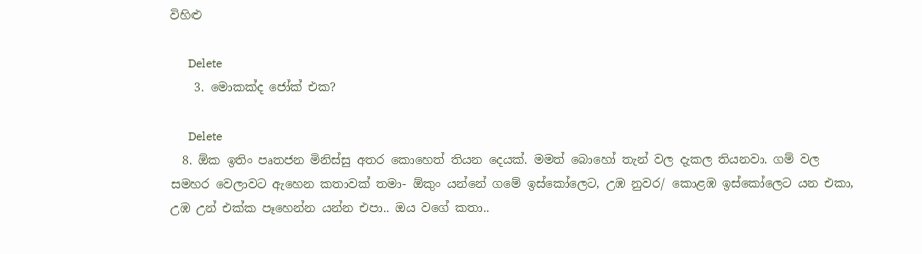විහිළු

      Delete
    3. මොකක්ද ජෝක් එක?

      Delete
  8. ඕක ඉතිං පෘතජන මිනිස්සු අතර කොහෙත් තියන දෙයක්. මමත් බොහෝ තැන් වල දැකල තියනවා. ගම් වල සමහර වෙලාවට ඇහෙන කතාවක් තමා- ඕකුං යන්නේ ගමේ ඉස්කෝලෙට, උඹ නුවර/ කොළඹ ඉස්කෝලෙට යන එකා, උඹ උන් එක්ක පෑහෙන්න යන්න එපා.. ඔය වගේ කතා..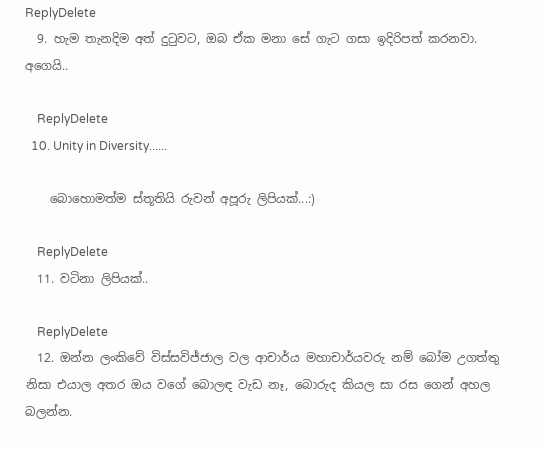ReplyDelete
  9. හැම තැනදිම අත් දුටුවට, ඔබ ඒක මනා සේ ගැට ගසා ඉදිරිපත් කරනවා. අගෙයි..

    ReplyDelete
  10. Unity in Diversity......

    බොහොමත්ම ස්තූතියි රුවන් අපූරු ලිපියක්...:)

    ReplyDelete
  11. වටිනා ලිපියක්..

    ReplyDelete
  12. ඔන්න ලංකිවේ විස්සවිජ්ජාල වල ආචාර්ය මහාචාර්යවරු නම් බෝම උගත්තු නිසා එයාල අතර ඔය වගේ බොලඳ වැඩ නෑ, බොරුද කියල සා රස ගෙන් අහල බලන්න.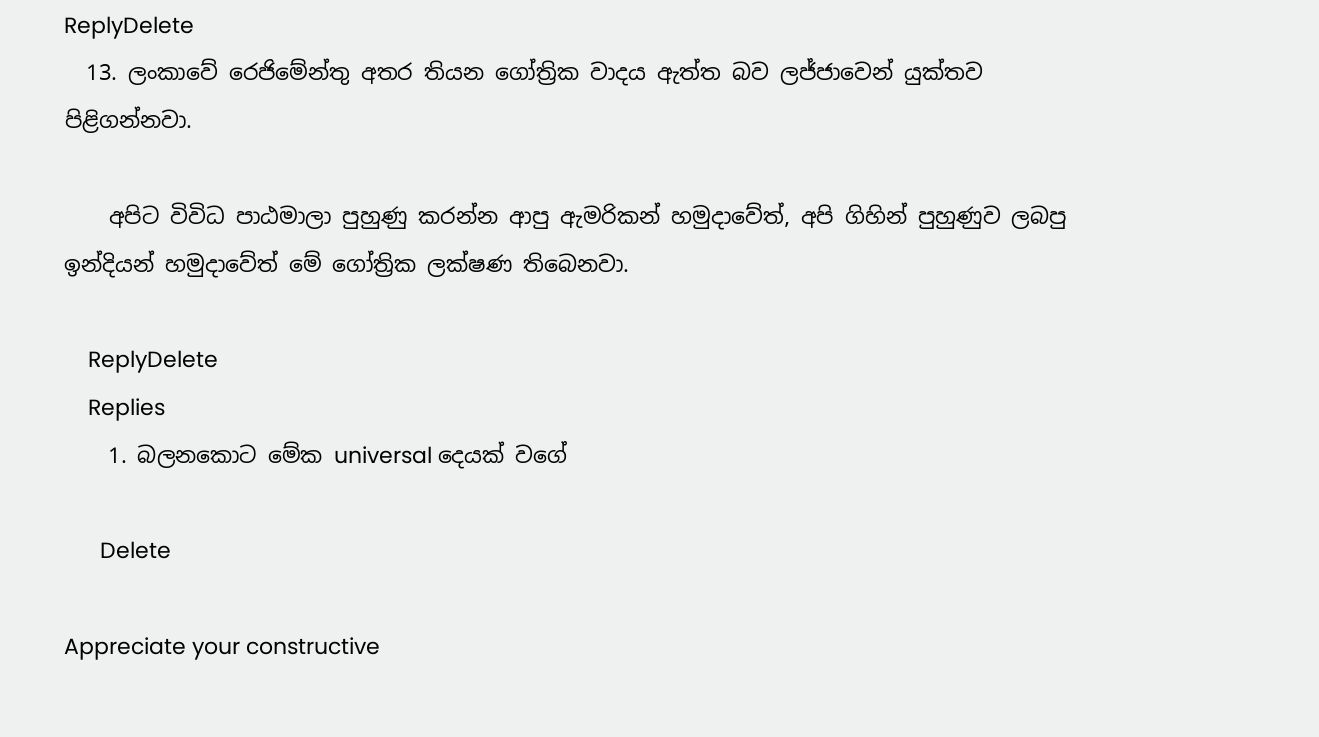ReplyDelete
  13. ලංකාවේ රෙජිමේන්තු අතර තියන ගෝත්‍රික වාදය ඇත්ත බව ලජ්ජාවෙන් යුක්තව පිළිගන්නවා.

    අපිට විවිධ පාඨමාලා පුහුණු කරන්න ආපු ඇමරිකන් හමුදාවේත්, අපි ගිහින් පුහුණුව ලබපු ඉන්දියන් හමුදාවේත් මේ ගෝත්‍රික ලක්ෂණ තිබෙනවා.

    ReplyDelete
    Replies
    1. බලනකොට මේක universal දෙයක් වගේ

      Delete

Appreciate your constructive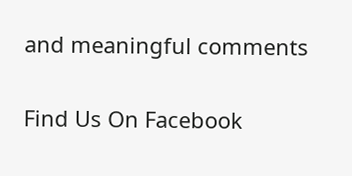and meaningful comments

Find Us On Facebook